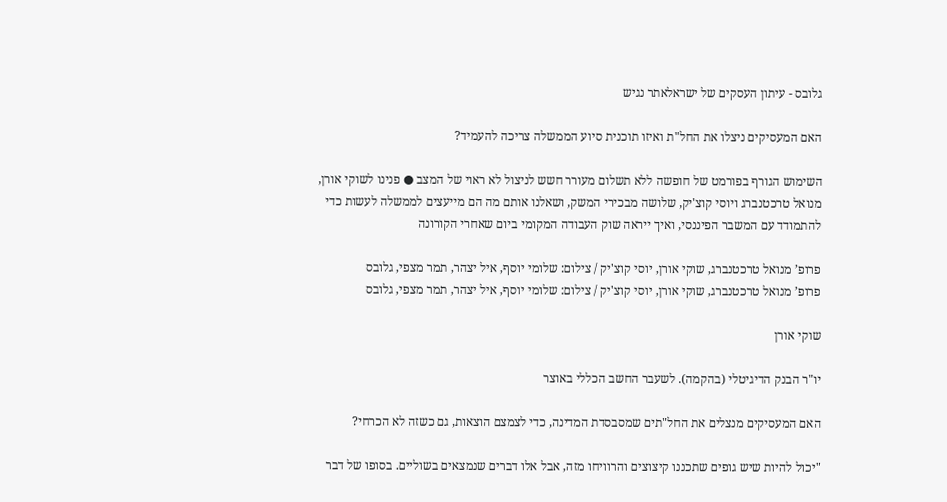גלובס - עיתון העסקים של ישראלאתר נגיש

האם המעסיקים ניצלו את החל"ת ואיזו תוכנית סיוע הממשלה צריכה להעמיד?

השימוש הגורף בפורמט של חופשה ללא תשלום מעורר חשש לניצול לא ראוי של המצב ● פנינו לשוקי אורן, מנואל טרכטנברג ויוסי קוצ'יק, שלושה מבכירי המשק, ושאלנו אותם מה הם מייעצים לממשלה לעשות כדי להתמודד עם המשבר הפיננסי, ואיך ייראה שוק העבודה המקומי ביום שאחרי הקורונה

פרופ’ מנואל טרכטנברג, שוקי אורן, יוסי קוצ'יק / צילום: שלומי יוסף, איל יצהר, תמר מצפי, גלובס
פרופ’ מנואל טרכטנברג, שוקי אורן, יוסי קוצ'יק / צילום: שלומי יוסף, איל יצהר, תמר מצפי, גלובס

שוקי אורן

יו"ר הבנק הדיגיטלי (בהקמה). לשעבר החשב הכללי באוצר

האם המעסיקים מנצלים את החל"תים שמסבסדת המדינה, כדי לצמצם הוצאות, גם כשזה לא הכרחי?

"יכול להיות שיש גופים שתכננו קיצוצים והרוויחו מזה, אבל אלו דברים שנמצאים בשוליים. בסופו של דבר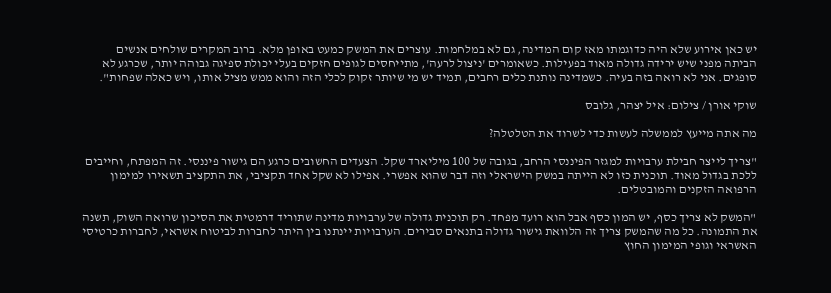יש כאן אירוע שלא היה כדוגמתו מאז קום המדינה, גם לא במלחמות. עוצרים את המשק כמעט באופן מלא. ברוב המקרים שולחים אנשים הביתה מפני שיש ירידה גדולה מאוד בפעילות. כשאומרים 'ניצול לרעה', מתייחסים לגופים חזקים בעלי יכולת ספיגה גבוהה יותר, שכרגע לא סופגים. אני לא רואה בזה בעיה. כשמדינה נותנת כלים רחבים, תמיד יש מי שיותר זקוק לכלי הזה והוא ממש מציל אותו, ויש כאלה שפחות".

שוקי אורן / צילום: איל יצהר, גלובס

מה אתה מייעץ לממשלה לעשות כדי לשרוד את הטלטלה?

"צריך לייצר חבילת ערבויות למגזר הפיננסי הרחב, בגובה של 100 מיליארד שקל. הצעדים החשובים כרגע הם גישור פיננסי. זה המפתח, וחייבים ללכת בגדול מאוד. תוכנית כזו לא הייתה במשק הישראלי וזה דבר שהוא אפשרי. אפילו לא שקל אחד תקציבי, את התקציב תשאירו למימון הרפואה הזקנים והמובטלים.

"המשק לא צריך כסף, יש המון כסף אבל הוא רועד מפחד. רק תוכנית גדולה של ערבויות מדינה שתוריד דרמטית את הסיכון שרואה השוק, תשנה את התמונה. כל מה שהמשק צריך זה הלוואת גישור גדולה בתנאים סבירים. הערבויות יינתנו בין היתר לחברות לביטוח אשראי, לחברות כרטיסי האשראי וגופי המימון החוץ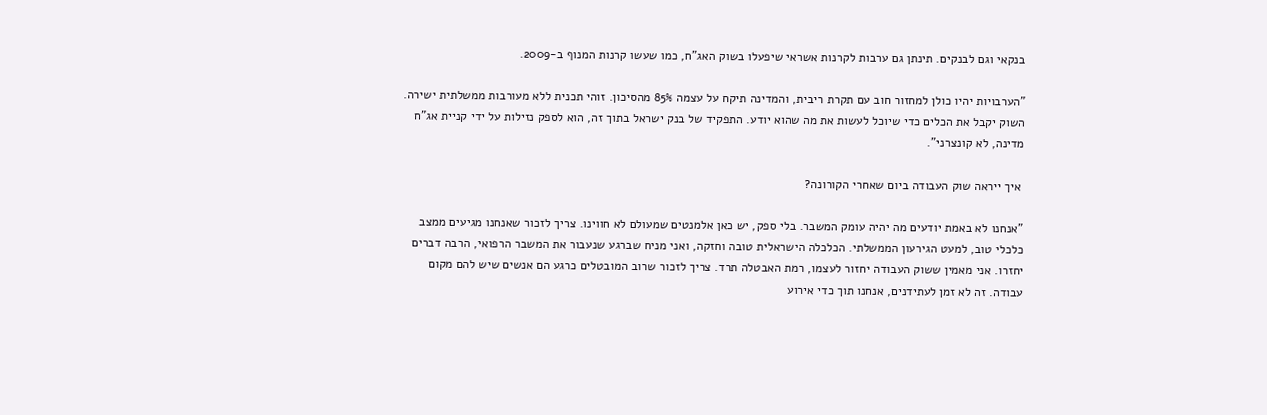בנקאי וגם לבנקים. תינתן גם ערבות לקרנות אשראי שיפעלו בשוק האג"ח, כמו שעשו קרנות המנוף ב-2009.

"הערבויות יהיו כולן למחזור חוב עם תקרת ריבית, והמדינה תיקח על עצמה 85% מהסיכון. זוהי תכנית ללא מעורבות ממשלתית ישירה. השוק יקבל את הכלים כדי שיוכל לעשות את מה שהוא יודע. התפקיד של בנק ישראל בתוך זה, הוא לספק נזילות על ידי קניית אג"ח מדינה, לא קונצרני".

 איך ייראה שוק העבודה ביום שאחרי הקורונה?

"אנחנו לא באמת יודעים מה יהיה עומק המשבר. בלי ספק, יש כאן אלמנטים שמעולם לא חווינו. צריך לזכור שאנחנו מגיעים ממצב כלכלי טוב, למעט הגירעון הממשלתי. הכלכלה הישראלית טובה וחזקה, ואני מניח שברגע שנעבור את המשבר הרפואי, הרבה דברים יחזרו. אני מאמין ששוק העבודה יחזור לעצמו, רמת האבטלה תרד. צריך לזכור שרוב המובטלים כרגע הם אנשים שיש להם מקום עבודה. זה לא זמן לעתידנים, אנחנו תוך כדי אירוע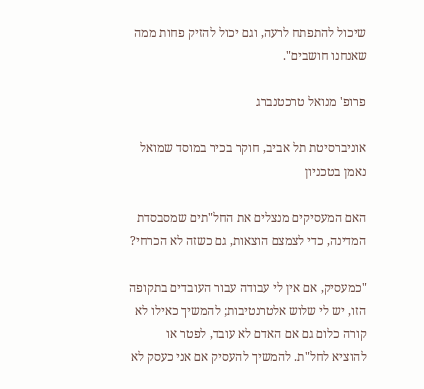שיכול להתפתח לרעה, וגם יכול להזיק פחות ממה שאנחנו חושבים".

פרופ' מנואל טרכטנברג

אוניברסיטת תל אביב, חוקר בכיר במוסד שמואל נאמן בטכניון

האם המעסיקים מנצלים את החל"תים שמסבסדת המדינה, כדי לצמצם הוצאות, גם כשזה לא הכרחי?

"כמעסיק, אם אין לי עבודה עבור העובדים בתקופה הזו, יש לי שלוש אלטרנטיבות; להמשיך כאילו לא קורה כלום גם אם האדם לא עובד, לפטר או להוציא לחל"ת. להמשיך להעסיק אם אני כעסק לא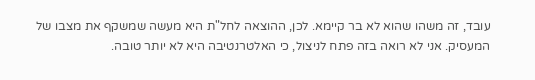עובד, זה משהו שהוא לא בר קיימא. לכן, ההוצאה לחל"ת היא מעשה שמשקף את מצבו של המעסיק. אני לא רואה בזה פתח לניצול, כי האלטרנטיבה היא לא יותר טובה.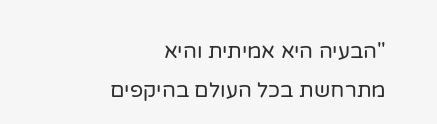"הבעיה היא אמיתית והיא מתרחשת בכל העולם בהיקפים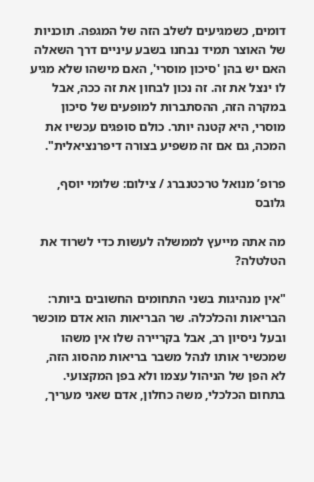דומים, כשמגיעים לשלב הזה של המגפה. תוכניות של האוצר תמיד נבחנו בשבע עיניים דרך השאלה האם יש בהן 'סיכון מוסרי', האם מישהו שלא מגיע לו ינצל את זה. זה נכון לבחון את זה ככה, אבל במקרה הזה, ההסתברות למופעים של סיכון מוסרי, היא קטנה יותר. כולם סופגים עכשיו את המכה, גם אם זה משפיע בצורה דיפרנציאלית".

פרופ’ מנואל טרכטנברג / צילום: שלומי יוסף, גלובס

מה אתה מייעץ לממשלה לעשות כדי לשרוד את הטלטלה?

"אין מנהיגות בשני התחומים החשובים ביותר: הבריאות והכלכלה. שר הבריאות הוא אדם מוכשר ובעל ניסיון רב, אבל בקריירה שלו אין משהו שמכשיר אותו לנהל משבר בריאות מהסוג הזה, לא הפן של הניהול עצמו ולא בפן המקצועי. בתחום הכלכלי, משה כחלון, אדם שאני מעריך,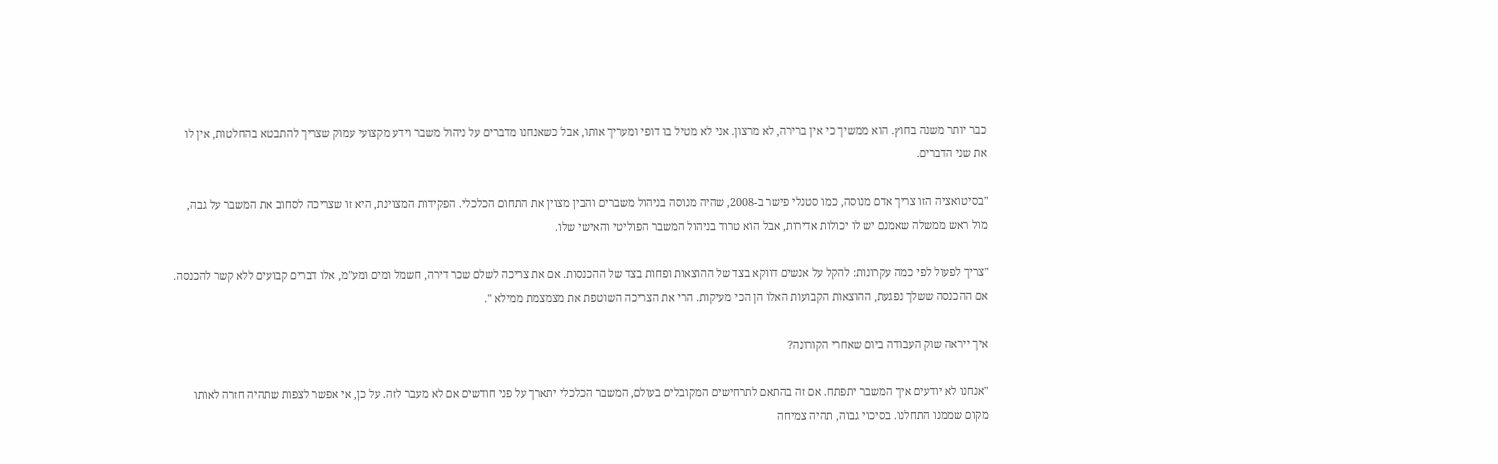כבר יותר משנה בחוץ. הוא ממשיך כי אין ברירה, לא מרצון. אני לא מטיל בו דופי ומעריך אותו, אבל כשאנחנו מדברים על ניהול משבר וידע מקצועי עמוק שצריך להתבטא בהחלטות, אין לו את שני הדברים.

"בסיטואציה הזו צריך אדם מנוסה, כמו סטנלי פישר ב-2008, שהיה מנוסה בניהול משברים והבין מצוין את התחום הכלכלי. הפקידות המצוינת, היא זו שצריכה לסחוב את המשבר על גבה, מול ראש ממשלה שאמנם יש לו יכולות אדירות, אבל הוא טרוד בניהול המשבר הפוליטי והאישי שלו.

"צריך לפעול לפי כמה עקרונות: להקל על אנשים דווקא בצד של ההוצאות ופחות בצד של ההכנסות. אם את צריכה לשלם שכר דירה, חשמל ומים ומע"מ, אלו דברים קבועים ללא קשר להכנסה. אם ההכנסה ששלך נפגעת, ההוצאות הקבועות האלו הן הכי מעיקות. הרי את הצריכה השוטפת את מצמצמת ממילא ".

איך ייראה שוק העבודה ביום שאחרי הקורונה?

"אנחנו לא יודעים איך המשבר יתפתח. אם זה בהתאם לתרחישים המקובלים בעולם, המשבר הכלכלי יתארך על פני חודשים אם לא מעבר לזה. על כן, אי אפשר לצפות שתהיה חזרה לאותו מקום שממנו התחלנו. בסיכוי גבוה, תהיה צמיחה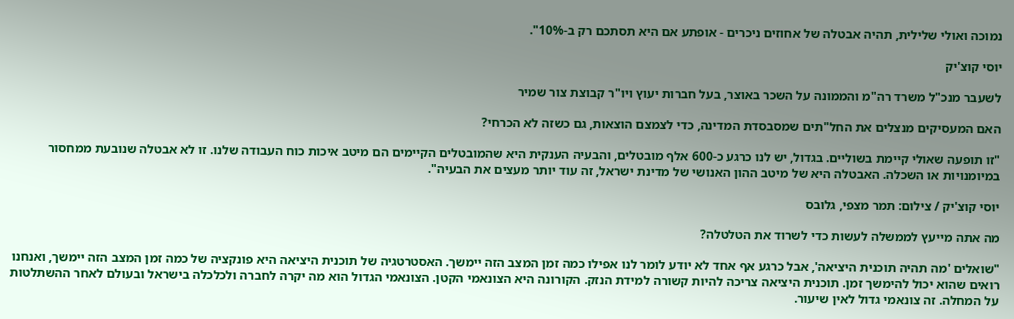נמוכה ואולי שלילית, תהיה אבטלה של אחוזים ניכרים - אופתע אם היא תסתכם רק ב-10%".

יוסי קוצ'יק

לשעבר מנכ"ל משרד רה"מ והממונה על השכר באוצר, בעל חברות יעוץ ויו"ר קבוצת צור שמיר

האם המעסיקים מנצלים את החל"תים שמסבסדת המדינה, כדי לצמצם הוצאות, גם כשזה לא הכרחי?

"זו תופעה שאולי קיימת בשוליים. בגדול, יש לנו כרגע כ-600 אלף מובטלים, והבעיה הענקית היא שהמובטלים הקיימים הם מיטב איכות כוח העבודה שלנו. זו לא אבטלה שנובעת ממחסור במיומנויות או השכלה. האבטלה היא של מיטב ההון האנושי של מדינת ישראל, זה עוד יותר מעצים את הבעיה".

יוסי קוצ'יק / צילום: תמר מצפי, גלובס

מה אתה מייעץ לממשלה לעשות כדי לשרוד את הטלטלה?

"שואלים 'מה תהיה תוכנית היציאה', אבל כרגע אף אחד לא יודע לומר לנו אפילו כמה זמן המצב הזה יימשך. האסטרטגיה של תוכנית היציאה היא פונקציה של כמה זמן המצב הזה יימשך, ואנחנו רואים שהוא יכול להימשך זמן. תוכנית היציאה צריכה להיות קשורה למידת הנזק. הקורונה היא הצונאמי הקטן. הצונאמי הגדול הוא מה יקרה לחברה ולכלכלה בישראל ובעולם לאחר ההשתלטות על המחלה. זה צונאמי גדול לאין שיעור.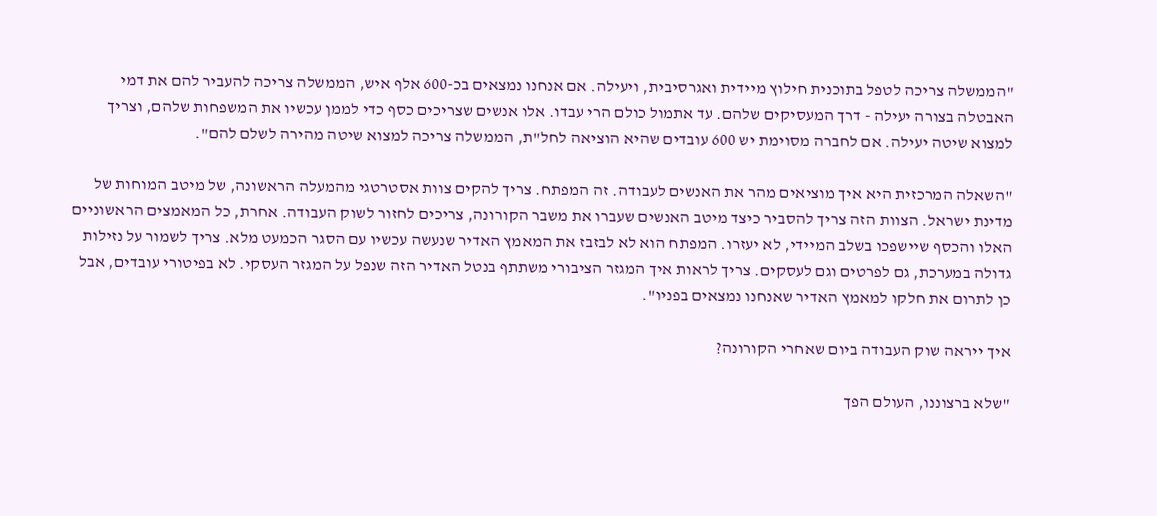"הממשלה צריכה לטפל בתוכנית חילוץ מיידית ואגרסיבית, ויעילה. אם אנחנו נמצאים בכ-600 אלף איש, הממשלה צריכה להעביר להם את דמי האבטלה בצורה יעילה - דרך המעסיקים שלהם. עד אתמול כולם הרי עבדו. אלו אנשים שצריכים כסף כדי לממן עכשיו את המשפחות שלהם, וצריך למצוא שיטה יעילה. אם לחברה מסוימת יש 600 עובדים שהיא הוציאה לחל"ת, הממשלה צריכה למצוא שיטה מהירה לשלם להם".

"השאלה המרכזית היא איך מוציאים מהר את האנשים לעבודה. זה המפתח. צריך להקים צוות אסטרטגי מהמעלה הראשונה, של מיטב המוחות של מדינת ישראל. הצוות הזה צריך להסביר כיצד מיטב האנשים שעברו את משבר הקורונה, צריכים לחזור לשוק העבודה. אחרת, כל המאמצים הראשוניים האלו והכסף שיישפכו בשלב המיידי, לא יעזרו. המפתח הוא לא לבזבז את המאמץ האדיר שנעשה עכשיו עם הסגר הכמעט מלא. צריך לשמור על נזילות גדולה במערכת, גם לפרטים וגם לעסקים. צריך לראות איך המגזר הציבורי משתתף בנטל האדיר הזה שנפל על המגזר העסקי. לא בפיטורי עובדים, אבל כן לתרום את חלקו למאמץ האדיר שאנחנו נמצאים בפניו".

איך ייראה שוק העבודה ביום שאחרי הקורונה?

"שלא ברצוננו, העולם הפך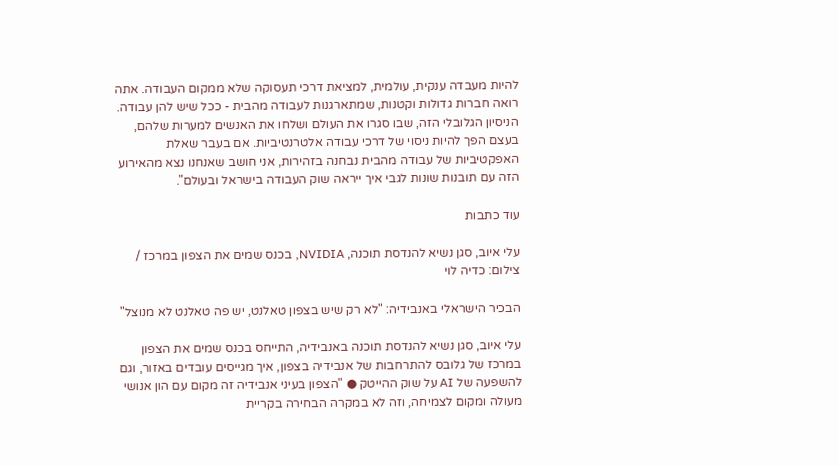להיות מעבדה ענקית, עולמית, למציאת דרכי תעסוקה שלא ממקום העבודה. אתה רואה חברות גדולות וקטנות, שמתארגנות לעבודה מהבית - ככל שיש להן עבודה. הניסיון הגלובלי הזה, שבו סגרו את העולם ושלחו את האנשים למערות שלהם, בעצם הפך להיות ניסוי של דרכי עבודה אלטרנטיביות. אם בעבר שאלת האפקטיביות של עבודה מהבית נבחנה בזהירות, אני חושב שאנחנו נצא מהאירוע הזה עם תובנות שונות לגבי איך ייראה שוק העבודה בישראל ובעולם".

עוד כתבות

עלי איוב, סגן נשיא להנדסת תוכנה, NVIDIA, בכנס שמים את הצפון במרכז / צילום: כדיה לוי

הבכיר הישראלי באנבידיה: "לא רק שיש בצפון טאלנט, יש פה טאלנט לא מנוצל"

עלי איוב, סגן נשיא להנדסת תוכנה באנבידיה, התייחס בכנס שמים את הצפון במרכז של גלובס להתרחבות של אנבידיה בצפון, איך מגייסים עובדים באזור, וגם להשפעה של AI על שוק ההייטק ● "הצפון בעיני אנבידיה זה מקום עם הון אנושי מעולה ומקום לצמיחה, וזה לא במקרה הבחירה בקריית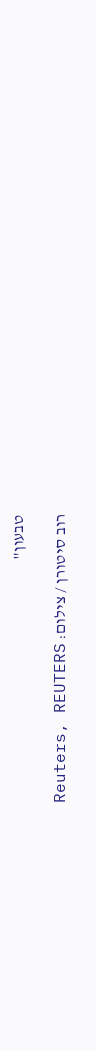טבעון"

רוב סיטורן / צילום: Reuters, REUTERS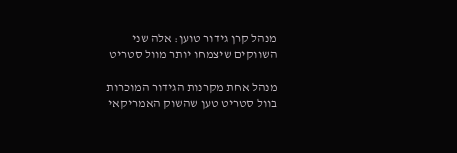מנהל קרן גידור טוען: אלה שני השווקים שיצמחו יותר מוול סטריט

מנהל אחת מקרנות הגידור המוכרות בוול סטריט טען שהשוק האמריקאי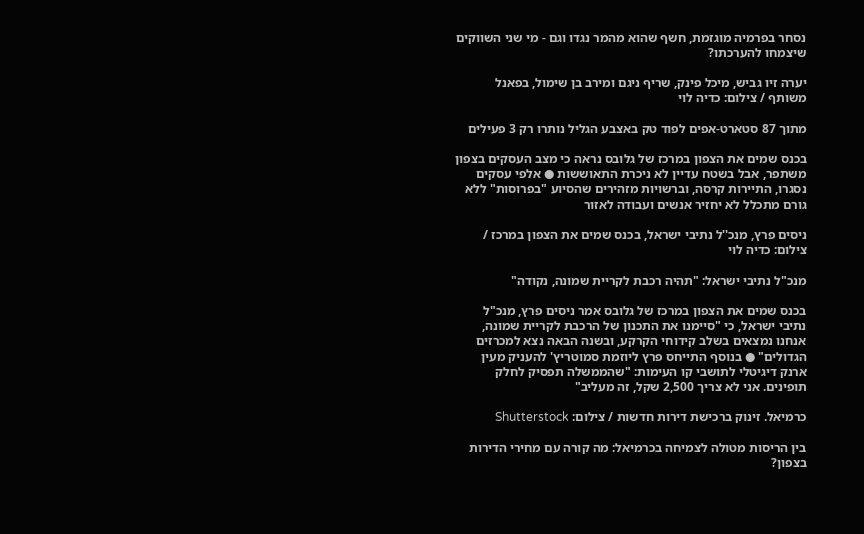נסחר בפרמיה מוגזמת, חשף שהוא מהמר נגדו וגם - מי שני השווקים שיצמחו להערכתו?

יערה זיו גביש, מיכל פינק, שריף ניגם ומירב בן שימול, בפאנל משותף / צילום: כדיה לוי

מתוך 87 סטארט-אפים לפוד טק באצבע הגליל נותרו רק 3 פעילים

בכנס שמים את הצפון במרכז של גלובס נראה כי מצב העסקים בצפון משתפר, אבל בשטח עדיין לא ניכרת התאוששות ● אלפי עסקים נסגרו, התיירות קרסה, וברשויות מזהירים שהסיוע "בפרוסות" ללא גורם מתכלל לא יחזיר אנשים ועבודה לאזור

ניסים פרץ, מנכ''ל נתיבי ישראל, בכנס שמים את הצפון במרכז / צילום: כדיה לוי

מנכ"ל נתיבי ישראל: "תהיה רכבת לקריית שמונה, נקודה"

בכנס שמים את הצפון במרכז של גלובס אמר ניסים פרץ, מנכ"ל נתיבי ישראל, כי "סיימנו את התכנון של הרכבת לקריית שמונה, אנחנו נמצאים בשלב קידוחי הקרקע, ובשנה הבאה נצא למכרזים הגדולים" ● בנוסף התייחס פרץ ליוזמת סמוטריץ' להעניק מעין ארנק דיגיטלי לתושבי קו העימות: "שהממשלה תפסיק לחלק תופינים. אני לא צריך 2,500 שקל, זה מעליב"

כרמיאל. זינוק ברכישת דירות חדשות / צילום: Shutterstock

בין הריסות מטולה לצמיחה בכרמיאל: מה קורה עם מחירי הדירות בצפון?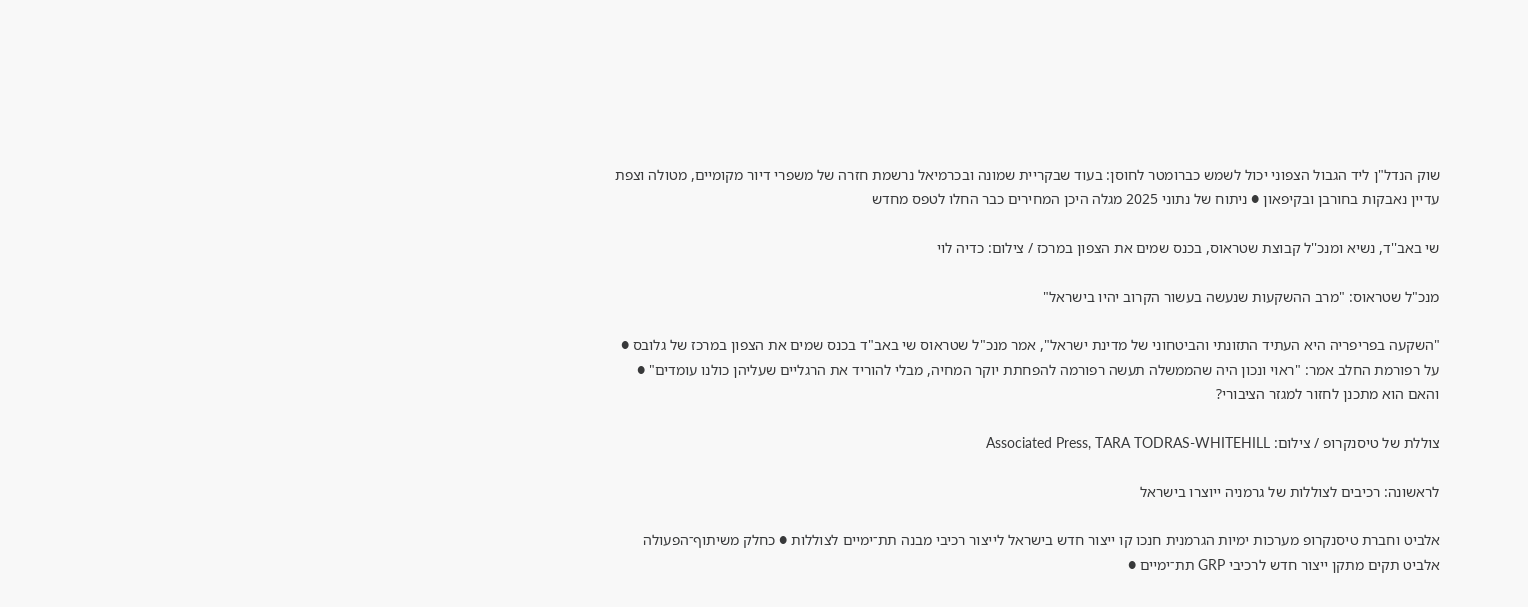שוק הנדל"ן ליד הגבול הצפוני יכול לשמש כברומטר לחוסן: בעוד שבקריית שמונה ובכרמיאל נרשמת חזרה של משפרי דיור מקומיים, מטולה וצפת עדיין נאבקות בחורבן ובקיפאון ● ניתוח של נתוני 2025 מגלה היכן המחירים כבר החלו לטפס מחדש

שי באב''ד, נשיא ומנכ''ל קבוצת שטראוס, בכנס שמים את הצפון במרכז / צילום: כדיה לוי

מנכ"ל שטראוס: "מרב ההשקעות שנעשה בעשור הקרוב יהיו בישראל"

"השקעה בפריפריה היא העתיד התזונתי והביטחוני של מדינת ישראל", אמר מנכ"ל שטראוס שי באב"ד בכנס שמים את הצפון במרכז של גלובס ● על רפורמת החלב אמר: "ראוי ונכון היה שהממשלה תעשה רפורמה להפחתת יוקר המחיה, מבלי להוריד את הרגליים שעליהן כולנו עומדים" ● והאם הוא מתכנן לחזור למגזר הציבורי?

צוללת של טיסנקרופ / צילום: Associated Press, TARA TODRAS-WHITEHILL

לראשונה: רכיבים לצוללות של גרמניה ייוצרו בישראל

אלביט וחברת טיסנקרופ מערכות ימיות הגרמנית חנכו קו ייצור חדש בישראל לייצור רכיבי מבנה תת־ימיים לצוללות ● כחלק משיתוף־הפעולה אלביט תקים מתקן ייצור חדש לרכיבי GRP תת־ימיים ●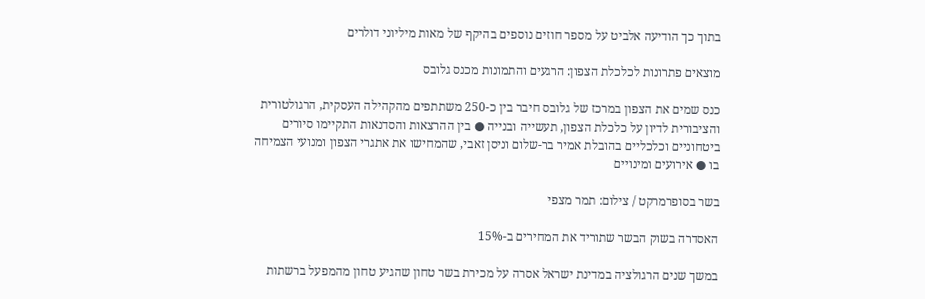בתוך כך הודיעה אלביט על מספר חוזים נוספים בהיקף של מאות מיליוני דולרים

מוצאים פתרונות לכלכלת הצפון: הרגעים והתמונות מכנס גלובס

כנס שמים את הצפון במרכז של גלובס חיבר בין כ-250 משתתפים מהקהילה העסקית, הרגולטורית והציבורית לדיון על כלכלת הצפון, תעשייה ובנייה ● בין ההרצאות והסדנאות התקיימו סיורים ביטחוניים וכלכליים בהובלת אמיר בר-שלום וניסן זאבי, שהמחישו את אתגרי הצפון ומנועי הצמיחה בו ● אירועים ומינויים

בשר בסופרמרקט / צילום: תמר מצפי

האסדרה בשוק הבשר שתוריד את המחירים ב-15%

במשך שנים הרגולציה במדינת ישראל אסרה על מכירת בשר טחון שהגיע טחון מהמפעל ברשתות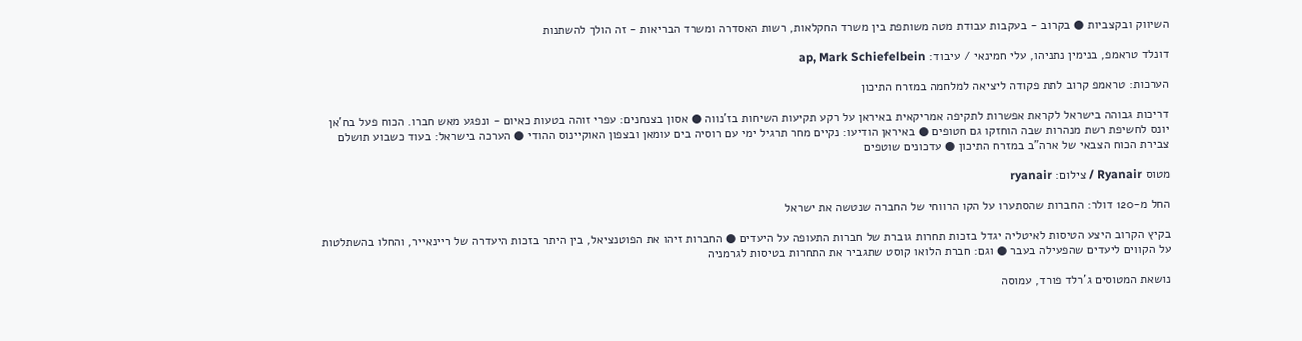השיווק ובקצביות ● בקרוב - בעקבות עבודת מטה משותפת בין משרד החקלאות, רשות האסדרה ומשרד הבריאות - זה הולך להשתנות

דונלד טראמפ, בנימין נתניהו, עלי חמינאי / עיבוד: ap, Mark Schiefelbein

הערכות: טראמפ קרוב לתת פקודה ליציאה למלחמה במזרח התיכון

דריכות גבוהה בישראל לקראת אפשרות לתקיפה אמריקאית באיראן על רקע תקיעות השיחות בז'נווה ● אסון בצנחנים: עפרי זוהה בטעות כאיום - ונפגע מאש חברו. הכוח פעל בח'אן יונס לחשיפת רשת מנהרות שבה הוחזקו גם חטופים ● באיראן הודיעו: נקיים מחר תרגיל ימי עם רוסיה בים עומאן ובצפון האוקיינוס ההודי ● הערכה בישראל: בעוד כשבוע תושלם צבירת הכוח הצבאי של ארה"ב במזרח התיכון ● עדכונים שוטפים

מטוס Ryanair / צילום: ryanair

החל מ-120 דולר: החברות שהסתערו על הקו הרווחי של החברה שנטשה את ישראל

בקיץ הקרוב היצע הטיסות לאיטליה יגדל בזכות תחרות גוברת של חברות התעופה על היעדים ● החברות זיהו את הפוטנציאל, בין היתר בזכות היעדרה של ריינאייר, והחלו בהשתלטות על הקווים ליעדים שהפעילה בעבר ● וגם: חברת הלואו קוסט שתגביר את התחרות בטיסות לגרמניה

נושאת המטוסים ג'רלד פורד, עמוסה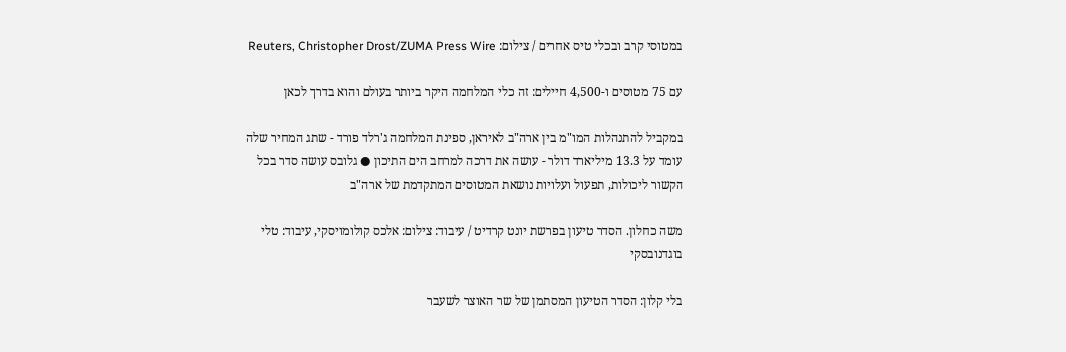במטוסי קרב ובכלי טיס אחרים / צילום: Reuters, Christopher Drost/ZUMA Press Wire

עם 75 מטוסים ו-4,500 חיילים: זה כלי המלחמה היקר ביותר בעולם והוא בדרך לכאן

במקביל להתנהלות המו"מ בין ארה"ב לאיראן, ספינת המלחמה ג'רלד פורד - שתג המחיר שלה עומד על 13.3 מיליארד דולר - עושה את דרכה למרחב הים התיכון ● גלובס עושה סדר בכל הקשור ליכולות, תפעול ועלויות נושאת המטוסים המתקדמת של ארה"ב

משה כחלון. הסדר טיעון בפרשת יונט קרדיט / עיבוד: צילום: אלכס קולומויסקי, עיבוד: טלי בוגדנובסקי

בלי קלון: הסדר הטיעון המסתמן של שר האוצר לשעבר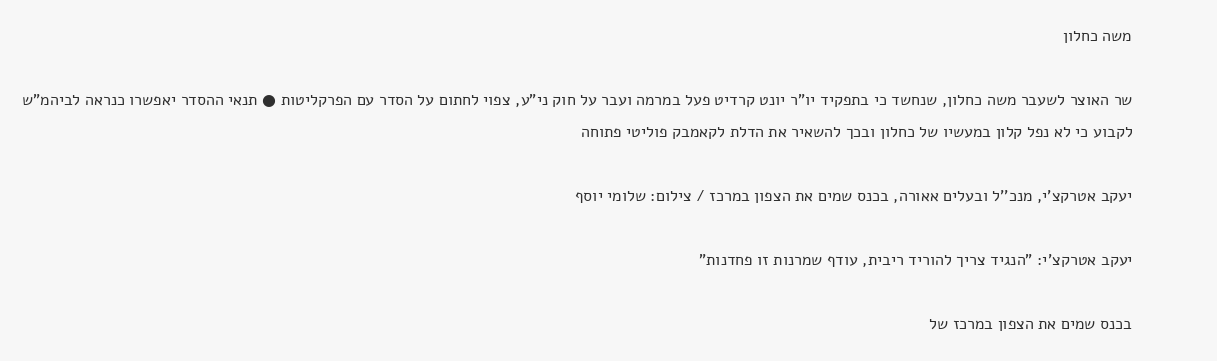משה כחלון

שר האוצר לשעבר משה כחלון, שנחשד כי בתפקיד יו"ר יונט קרדיט פעל במרמה ועבר על חוק ני"ע, צפוי לחתום על הסדר עם הפרקליטות ● תנאי ההסדר יאפשרו כנראה לביהמ"ש לקבוע כי לא נפל קלון במעשיו של כחלון ובכך להשאיר את הדלת לקאמבק פוליטי פתוחה

יעקב אטרקצ'י, מנכ''ל ובעלים אאורה, בכנס שמים את הצפון במרכז / צילום: שלומי יוסף

יעקב אטרקצ'י: "הנגיד צריך להוריד ריבית, עודף שמרנות זו פחדנות"

בכנס שמים את הצפון במרכז של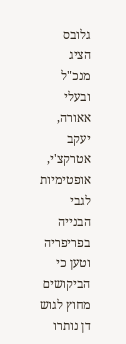גלובס הציג מנכ"ל ובעלי אאורה, יעקב אטרקצ'י, אופטימיות לגבי הבנייה בפריפריה וטען כי הביקושים מחוץ לגוש דן נותרו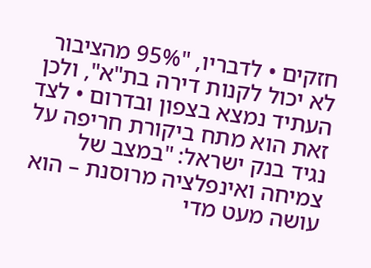חזקים • לדבריו, "95% מהציבור לא יכול לקנות דירה בת"א", ולכן העתיד נמצא בצפון ובדרום • לצד זאת הוא מתח ביקורת חריפה על נגיד בנק ישראל: "במצב של צמיחה ואינפלציה מרוסנת – הוא עושה מעט מדי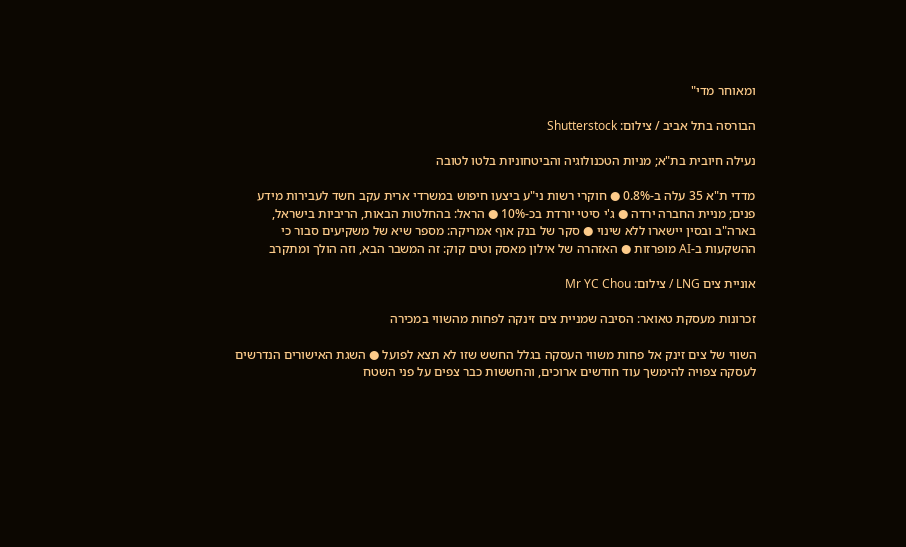ומאוחר מדי"

הבורסה בתל אביב / צילום: Shutterstock

נעילה חיובית בת"א; מניות הטכנולוגיה והביטחוניות בלטו לטובה

מדדי ת"א 35 עלה ב-0.8% ● חוקרי רשות ני"ע ביצעו חיפוש במשרדי ארית עקב חשד לעבירות מידע פנים; מניית החברה ירדה ● ג'י סיטי יורדת בכ-10% ● הראל: בהחלטות הבאות, הריביות בישראל, בארה"ב ובסין יישארו ללא שינוי ● סקר של בנק אוף אמריקה: מספר שיא של משקיעים סבור כי ההשקעות ב-AI מופרזות ● האזהרה של אילון מאסק וטים קוק: זה המשבר הבא, וזה הולך ומתקרב

אוניית צים LNG / צילום: Mr YC Chou

זכרונות מעסקת טאואר: הסיבה שמניית צים זינקה לפחות מהשווי במכירה

השווי של צים זינק אל פחות משווי העסקה בגלל החשש שזו לא תצא לפועל ● השגת האישורים הנדרשים לעסקה צפויה להימשך עוד חודשים ארוכים, והחששות כבר צפים על פני השטח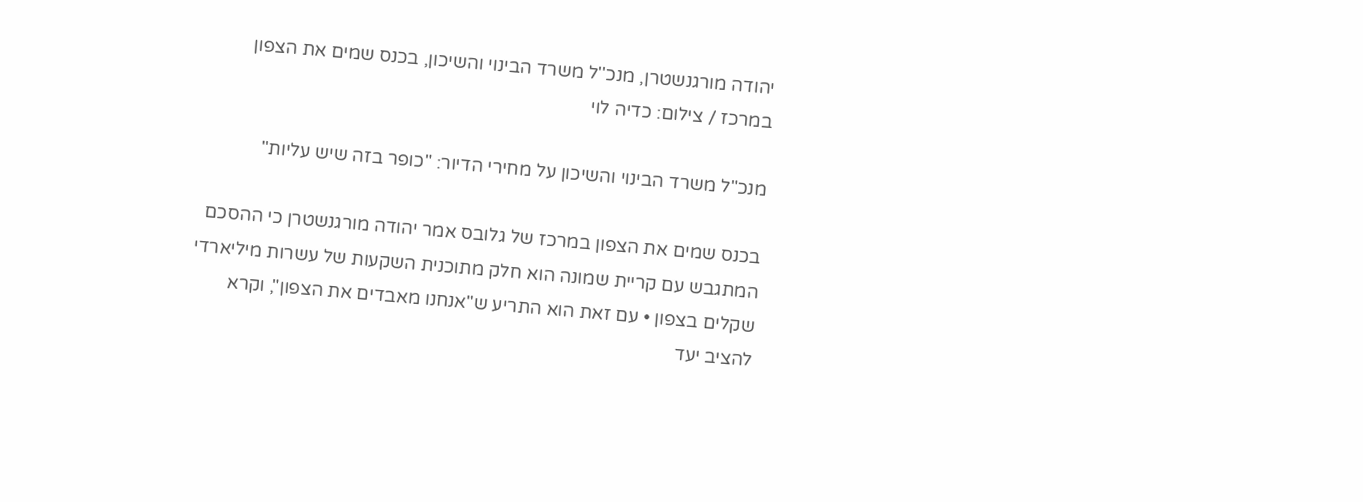יהודה מורגנשטרן, מנכ''ל משרד הבינוי והשיכון, בכנס שמים את הצפון במרכז / צילום: כדיה לוי

מנכ"ל משרד הבינוי והשיכון על מחירי הדיור: "כופר בזה שיש עליות"

בכנס שמים את הצפון במרכז של גלובס אמר יהודה מורגנשטרן כי ההסכם המתגבש עם קריית שמונה הוא חלק מתוכנית השקעות של עשרות מיליארדי שקלים בצפון • עם זאת הוא התריע ש"אנחנו מאבדים את הצפון", וקרא להציב יעד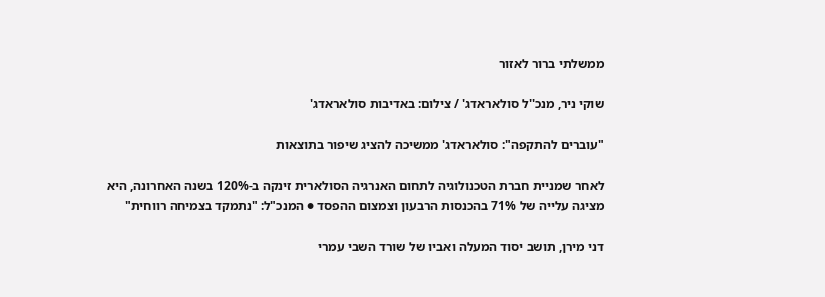ממשלתי ברור לאזור

שוקי ניר, מנכ''ל סולאראדג' / צילום: באדיבות סולאראדג'

"עוברים להתקפה": סולאראדג' ממשיכה להציג שיפור בתוצאות

לאחר שמניית חברת הטכנולוגיה לתחום האנרגיה הסולארית זינקה ב-120% בשנה האחרונה, היא מציגה עלייה של 71% בהכנסות הרבעון וצמצום ההפסד ● המנכ"ל: "נתמקד בצמיחה רווחית"

דני מירן, תושב יסוד המעלה ואביו של שורד השבי עמרי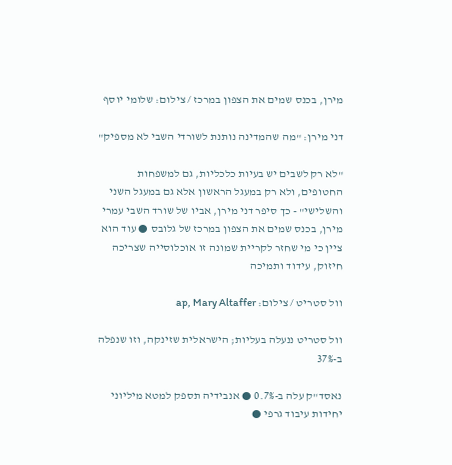מירן, בכנס שמים את הצפון במרכז / צילום: שלומי יוסף

דני מירן: "מה שהמדינה נותנת לשורדי השבי לא מספיק"

"לא רק לשבים יש בעיות כלכליות, גם למשפחות החטופים, ולא רק במעגל הראשון אלא גם במעגל השני והשלישי" - כך סיפר דני מירן, אביו של שורד השבי עמרי מירן, בכנס שמים את הצפון במרכז של גלובס ● עוד הוא ציין כי מי שחזר לקריית שמונה זו אוכלוסייה שצריכה חיזוק, עידוד ותמיכה

וול סטריט / צילום: ap, Mary Altaffer

וול סטריט ננעלה בעליות; הישראלית שזינקה, וזו שנפלה ב-37%

נאסד"ק עלה ב-0.7% ● אנבידיה תספק למטא מיליוני יחידות עיבוד גרפי ●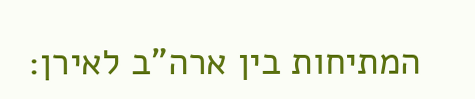המתיחות בין ארה"ב לאירן: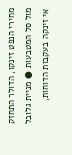מחירי הנפט זינקו, הדולר התחזק מול סל המטבעות ● מניית גלובל אי זינקה בעקבות הדוחות,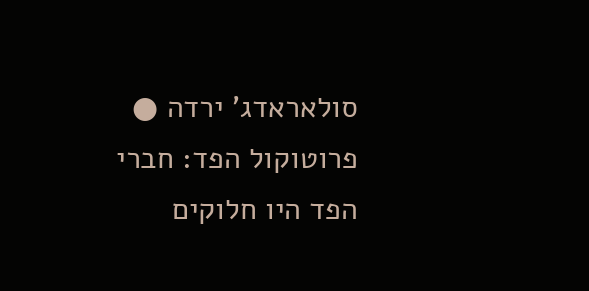סולאראדג' ירדה ● פרוטוקול הפד: חברי הפד היו חלוקים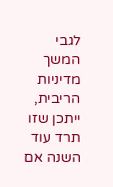לגבי המשך מדיניות הריבית, ייתכן שזו תרד עוד השנה אם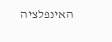האינפלציה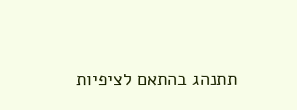תתנהג בהתאם לציפיות